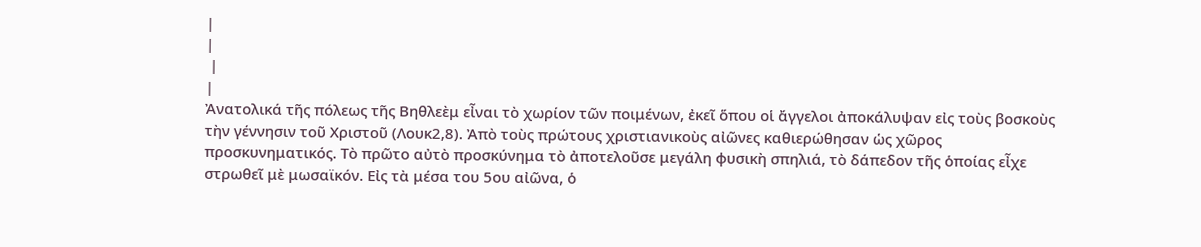|
|
 |
|
Ἀνατολικά τῆς πόλεως τῆς Βηθλεὲμ εἶναι τὸ χωρίον τῶν ποιμένων, ἐκεῖ ὅπου οἱ ἄγγελοι ἀποκάλυψαν εἰς τοὺς βοσκοὺς τὴν γέννησιν τοῦ Χριστοῦ (Λουκ2,8). Ἀπὸ τοὺς πρώτους χριστιανικοὺς αἰῶνες καθιερώθησαν ὡς χῶρος προσκυνηματικός. Τὸ πρῶτο αὐτὸ προσκύνημα τὸ ἀποτελοῦσε μεγάλη φυσικὴ σπηλιά, τὸ δάπεδον τῆς ὁποίας εἶχε στρωθεῖ μὲ μωσαϊκόν. Εἰς τὰ μέσα του 5ου αἰῶνα, ὁ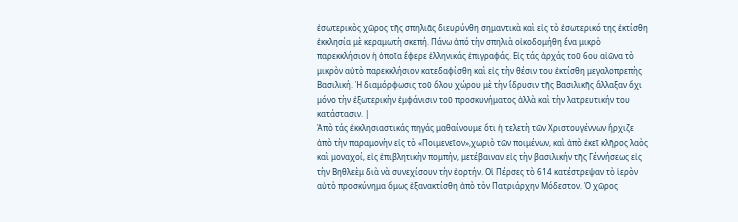ἐσωτερικὸς χῶρος τῆς σπηλιᾶς διευρύνθη σημαντικὰ καὶ εἰς τὸ ἐσωτερικό της ἐκτίσθη ἐκκλησία μὲ κεραμωτὴ σκεπή. Πάνω ἀπό τὴν σπηλιὰ οἰκοδομήθη ἕνα μικρὸ παρεκκλήσιον ἡ ὁποῖα ἔφερε ἑλληνικάς ἐπιγραφάς. Εἰς τάς ἀρχάς τοῦ 6ου αἰῶνα τὸ μικρὸν αὐτὸ παρεκκλήσιον κατεδαφίσθη καὶ εἰς τὴν θέσιν του ἐκτίσθη μεγαλοπρεπὴς Βασιλική. Ἡ διαμόρφωσις τοῦ ὅλου χώρου μὲ τὴν ἵδρυσιν τῆς Βασιλικῆς ἄλλαξαν ὄχι μόνο τὴν ἐξωτερικὴν ἐμφάνισιν τοῦ προσκυνήματος ἀλλὰ καὶ τὴν λατρευτικήν του κατάστασιν. |
Ἀπὸ τάς ἐκκλησιαστικάς πηγάς μαθαίνουμε ὅτι ἡ τελετὴ τῶν Χριστουγέννων ἢρχιζε ἀπὸ τὴν παραμονὴν εἰς τὸ «Ποιμενεῖον»,χωριὸ τῶν ποιμένων, καὶ ἀπὸ ἐκεῖ κλῆρος λαὸς καὶ μοναχοί, εἰς ἐπιβλητικὴν πομπήν, μετέβαιναν εἰς τὴν βασιλικήν τῆς Γέννήσεως εἰς τὴν Βηθλεὲμ διὰ νὰ συνεχίσουν τὴν ἐορτήν. Οἱ Πέρσες τὸ 614 κατέστρεψαν τὸ ἱερὸν αὐτὸ προσκύνημα ὅμως ἐξανακτίσθη ἀπὸ τὸν Πατριάρχην Μόδεστον. Ὁ χῶρος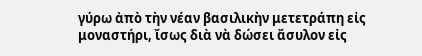γύρω ἀπὸ τὴν νέαν βασιλικὴν μετετράπη εἰς μοναστήρι, ἴσως διὰ νὰ δώσει ἄσυλον εἰς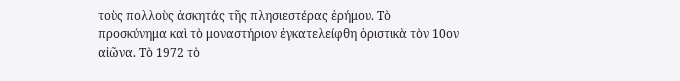τοὺς πολλοὺς ἀσκητάς τῆς πλησιεστέρας ἐρήμου. Τὸ προσκύνημα καὶ τὸ μοναστήριον ἐγκατελείφθη ὁριστικὰ τὸν 10ον αἰῶνα. Τὸ 1972 τὸ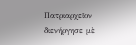Πατριαρχεῖον διενήργησε μὲ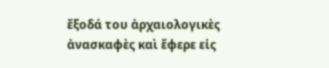ἔξοδά του ἀρχαιολογικὲς ἀνασκαφὲς καὶ ἔφερε εἰς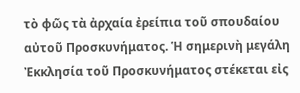τὸ φῶς τὰ ἀρχαία ἐρείπια τοῦ σπουδαίου αὐτοῦ Προσκυνήματος. Ἡ σημερινὴ μεγάλη Ἐκκλησία τοῦ Προσκυνήματος στέκεται εἰς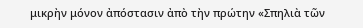μικρὴν μόνον ἀπόστασιν ἀπὸ τὴν πρώτην «Σπηλιὰ τῶν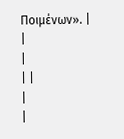Ποιμένων». |
|
|
| |
|
|